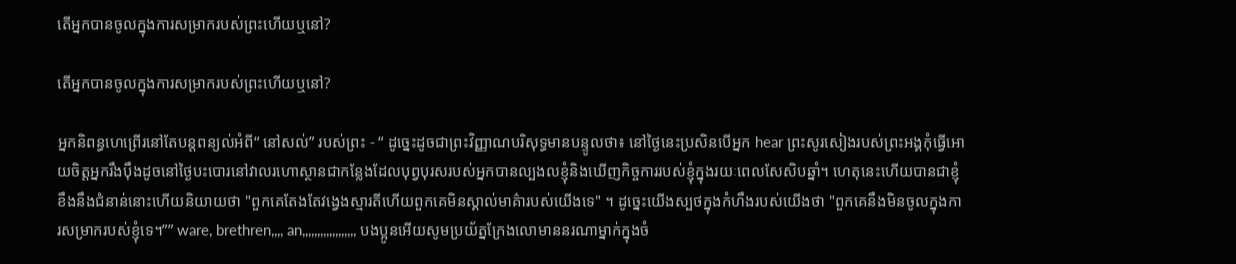តើអ្នកបានចូលក្នុងការសម្រាករបស់ព្រះហើយឬនៅ?

តើអ្នកបានចូលក្នុងការសម្រាករបស់ព្រះហើយឬនៅ?

អ្នកនិពន្ធហេព្រើរនៅតែបន្តពន្យល់អំពី“ នៅសល់” របស់ព្រះ - “ ដូច្នេះដូចជាព្រះវិញ្ញាណបរិសុទ្ធមានបន្ទូលថា៖ នៅថ្ងៃនេះប្រសិនបើអ្នក hear ព្រះសូរសៀងរបស់ព្រះអង្គកុំធ្វើអោយចិត្តអ្នករឹងប៉ឹងដូចនៅថ្ងៃបះបោរនៅវាលរហោស្ថានជាកន្លែងដែលបុព្វបុរសរបស់អ្នកបានល្បងលខ្ញុំនិងឃើញកិច្ចការរបស់ខ្ញុំក្នុងរយៈពេលសែសិបឆ្នាំ។ ហេតុនេះហើយបានជាខ្ញុំខឹងនឹងជំនាន់នោះហើយនិយាយថា "ពួកគេតែងតែវង្វេងស្មារតីហើយពួកគេមិនស្គាល់មាគ៌ារបស់យើងទេ" ។ ដូច្នេះយើងស្បថក្នុងកំហឹងរបស់យើងថា "ពួកគេនឹងមិនចូលក្នុងការសម្រាករបស់ខ្ញុំទេ។”” ware, brethren,,,, an,,,,,,,,,,,,,,,,,, បងប្អូនអើយសូមប្រយ័ត្នក្រែងលោមាននរណាម្នាក់ក្នុងចំ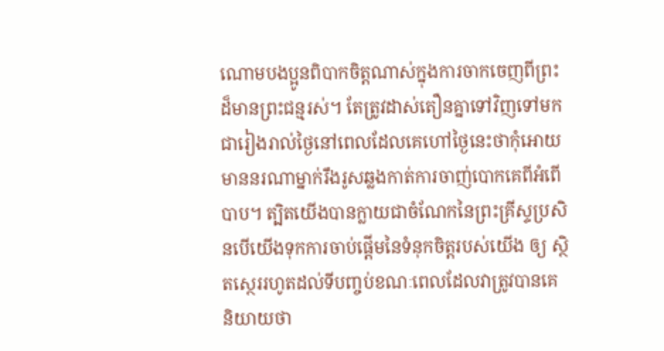ណោមបងប្អូនពិបាកចិត្ដណាស់ក្នុងការចាកចេញពីព្រះដ៏មានព្រះជន្មរស់។ តែត្រូវដាស់តឿនគ្នាទៅវិញទៅមកជារៀងរាល់ថ្ងៃនៅពេលដែលគេហៅថ្ងៃនេះថាកុំអោយមាននរណាម្នាក់រឹងរូសឆ្លងកាត់ការចាញ់បោកគេពីអំពើបាប។ ត្បិតយើងបានក្លាយជាចំណែកនៃព្រះគ្រីស្ទប្រសិនបើយើងទុកការចាប់ផ្តើមនៃទំនុកចិត្តរបស់យើង ឲ្យ ស្ថិតស្ថេររហូតដល់ទីបញ្ចប់ខណៈពេលដែលវាត្រូវបានគេនិយាយថា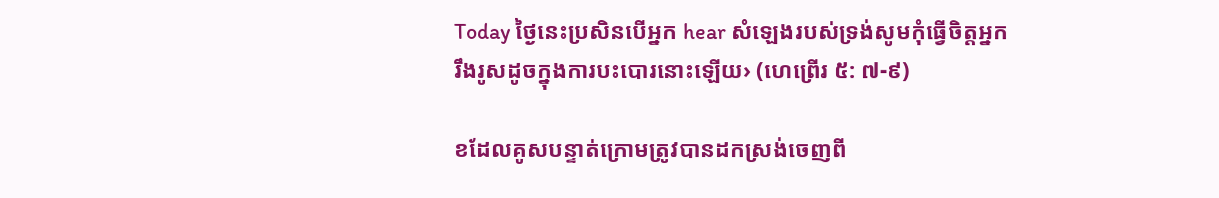Today ថ្ងៃនេះប្រសិនបើអ្នក hear សំឡេងរបស់ទ្រង់សូមកុំធ្វើចិត្តអ្នករឹងរូសដូចក្នុងការបះបោរនោះឡើយ› (ហេព្រើរ ៥: ៧-៩)

ខដែលគូសបន្ទាត់ក្រោមត្រូវបានដកស្រង់ចេញពី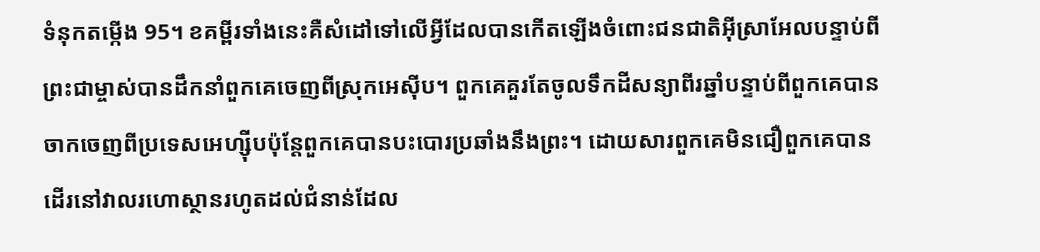ទំនុកតម្កើង 95។ ខគម្ពីរទាំងនេះគឺសំដៅទៅលើអ្វីដែលបានកើតឡើងចំពោះជនជាតិអ៊ីស្រាអែលបន្ទាប់ពីព្រះជាម្ចាស់បានដឹកនាំពួកគេចេញពីស្រុកអេស៊ីប។ ពួកគេគួរតែចូលទឹកដីសន្យាពីរឆ្នាំបន្ទាប់ពីពួកគេបានចាកចេញពីប្រទេសអេហ្ស៊ីបប៉ុន្តែពួកគេបានបះបោរប្រឆាំងនឹងព្រះ។ ដោយសារពួកគេមិនជឿពួកគេបានដើរនៅវាលរហោស្ថានរហូតដល់ជំនាន់ដែល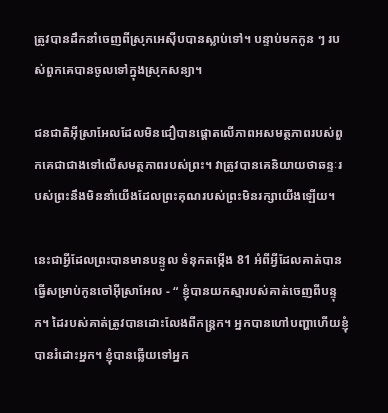ត្រូវបានដឹកនាំចេញពីស្រុកអេស៊ីបបានស្លាប់ទៅ។ បន្ទាប់មកកូន ៗ របស់ពួកគេបានចូលទៅក្នុងស្រុកសន្យា។

ជនជាតិអ៊ីស្រាអែលដែលមិនជឿបានផ្តោតលើភាពអសមត្ថភាពរបស់ពួកគេជាជាងទៅលើសមត្ថភាពរបស់ព្រះ។ វាត្រូវបានគេនិយាយថាឆន្ទៈរបស់ព្រះនឹងមិននាំយើងដែលព្រះគុណរបស់ព្រះមិនរក្សាយើងឡើយ។

នេះជាអ្វីដែលព្រះបានមានបន្ទូល ទំនុកតម្កើង 81 អំពីអ្វីដែលគាត់បានធ្វើសម្រាប់កូនចៅអ៊ីស្រាអែល - “ ខ្ញុំបានយកស្មារបស់គាត់ចេញពីបន្ទុក។ ដៃរបស់គាត់ត្រូវបានដោះលែងពីកន្ត្រក។ អ្នកបានហៅបញ្ហាហើយខ្ញុំបានរំដោះអ្នក។ ខ្ញុំបានឆ្លើយទៅអ្នក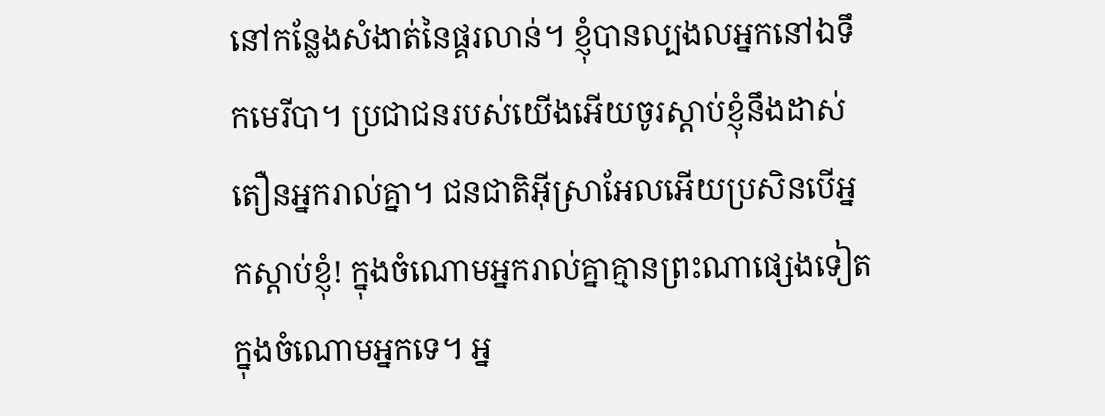នៅកន្លែងសំងាត់នៃផ្គរលាន់។ ខ្ញុំបានល្បងលអ្នកនៅឯទឹកមេរីបា។ ប្រជាជនរបស់យើងអើយចូរស្តាប់ខ្ញុំនឹងដាស់តឿនអ្នករាល់គ្នា។ ជនជាតិអ៊ីស្រាអែលអើយប្រសិនបើអ្នកស្តាប់ខ្ញុំ! ក្នុងចំណោមអ្នករាល់គ្នាគ្មានព្រះណាផ្សេងទៀតក្នុងចំណោមអ្នកទេ។ អ្ន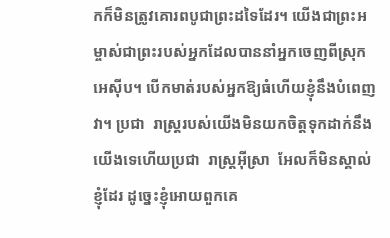កក៏មិនត្រូវគោរពបូជាព្រះដទៃដែរ។ យើងជាព្រះអម្ចាស់ជាព្រះរបស់អ្នកដែលបាននាំអ្នកចេញពីស្រុកអេស៊ីប។ បើកមាត់របស់អ្នកឱ្យធំហើយខ្ញុំនឹងបំពេញវា។ ប្រជា ‌ រាស្ត្ររបស់យើងមិនយកចិត្តទុកដាក់នឹងយើងទេហើយប្រជា ‌ រាស្ត្រអ៊ីស្រា ‌ អែលក៏មិនស្គាល់ខ្ញុំដែរ ដូច្នេះខ្ញុំអោយពួកគេ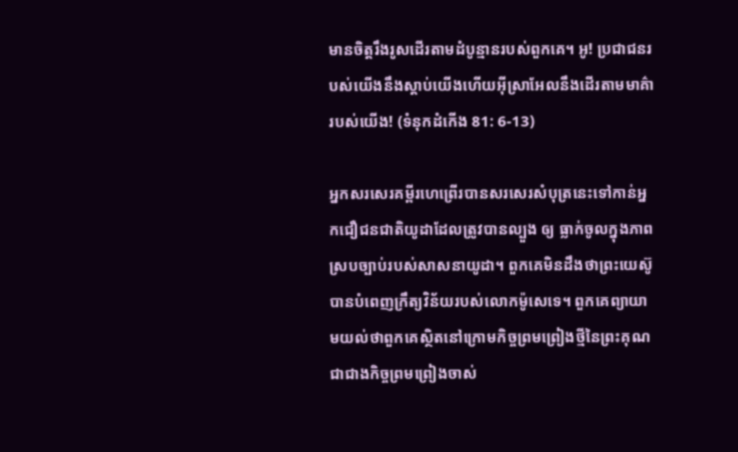មានចិត្តរឹងរូសដើរតាមដំបូន្មានរបស់ពួកគេ។ អូ! ប្រជាជនរបស់យើងនឹងស្តាប់យើងហើយអ៊ីស្រាអែលនឹងដើរតាមមាគ៌ារបស់យើង! (ទំនុកដំកើង 81: 6-13)

អ្នកសរសេរគម្ពីរហេព្រើរបានសរសេរសំបុត្រនេះទៅកាន់អ្នកជឿជនជាតិយូដាដែលត្រូវបានល្បួង ឲ្យ ធ្លាក់ចូលក្នុងភាពស្របច្បាប់របស់សាសនាយូដា។ ពួកគេមិនដឹងថាព្រះយេស៊ូបានបំពេញក្រឹត្យវិន័យរបស់លោកម៉ូសេទេ។ ពួកគេព្យាយាមយល់ថាពួកគេស្ថិតនៅក្រោមកិច្ចព្រមព្រៀងថ្មីនៃព្រះគុណជាជាងកិច្ចព្រមព្រៀងចាស់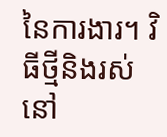នៃការងារ។ វិធីថ្មីនិងរស់នៅ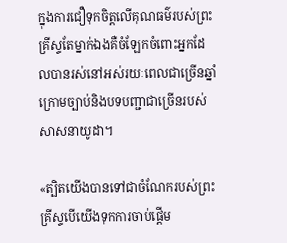ក្នុងការជឿទុកចិត្តលើគុណធម៌របស់ព្រះគ្រីស្ទតែម្នាក់ឯងគឺចំឡែកចំពោះអ្នកដែលបានរស់នៅអស់រយៈពេលជាច្រើនឆ្នាំក្រោមច្បាប់និងបទបញ្ជាជាច្រើនរបស់សាសនាយូដា។

«ត្បិតយើងបានទៅជាចំណែករបស់ព្រះគ្រីស្ទបើយើងទុកការចាប់ផ្ដើម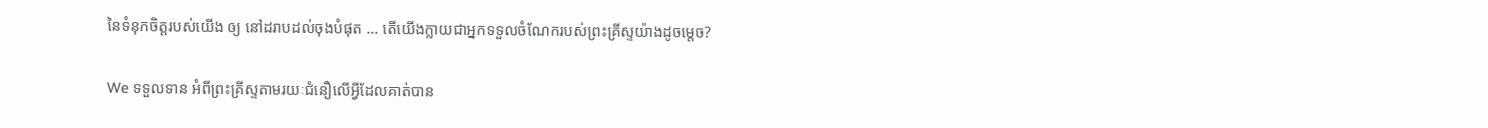នៃទំនុកចិត្តរបស់យើង ឲ្យ នៅដរាបដល់ចុងបំផុត ... តើយើងក្លាយជាអ្នកទទួលចំណែករបស់ព្រះគ្រីស្ទយ៉ាងដូចម្តេច?

We ទទួលទាន អំពីព្រះគ្រីស្ទតាមរយៈជំនឿលើអ្វីដែលគាត់បាន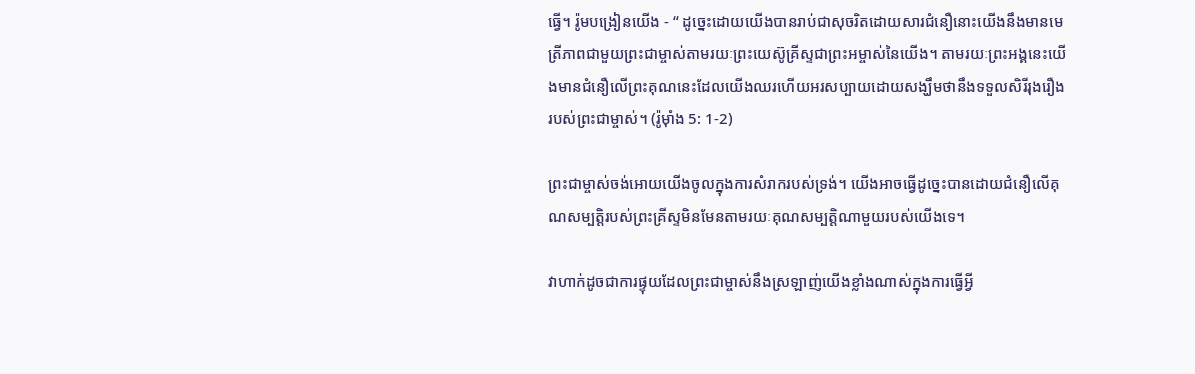ធ្វើ។ រ៉ូមបង្រៀនយើង - “ ដូច្នេះដោយយើងបានរាប់ជាសុចរិតដោយសារជំនឿនោះយើងនឹងមានមេត្រីភាពជាមួយព្រះជាម្ចាស់តាមរយៈព្រះយេស៊ូគ្រីស្ទជាព្រះអម្ចាស់នៃយើង។ តាមរយៈព្រះអង្គនេះយើងមានជំនឿលើព្រះគុណនេះដែលយើងឈរហើយអរសប្បាយដោយសង្ឃឹមថានឹងទទួលសិរីរុងរឿងរបស់ព្រះជាម្ចាស់។ (រ៉ូម៉ាំង 5: 1-2)

ព្រះជាម្ចាស់ចង់អោយយើងចូលក្នុងការសំរាករបស់ទ្រង់។ យើងអាចធ្វើដូច្នេះបានដោយជំនឿលើគុណសម្បត្តិរបស់ព្រះគ្រីស្ទមិនមែនតាមរយៈគុណសម្បត្តិណាមួយរបស់យើងទេ។

វាហាក់ដូចជាការផ្ទុយដែលព្រះជាម្ចាស់នឹងស្រឡាញ់យើងខ្លាំងណាស់ក្នុងការធ្វើអ្វី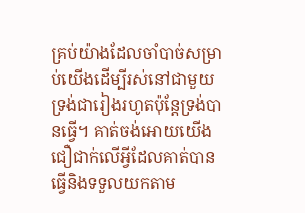គ្រប់យ៉ាងដែលចាំបាច់សម្រាប់យើងដើម្បីរស់នៅជាមួយទ្រង់ជារៀងរហូតប៉ុន្តែទ្រង់បានធ្វើ។ គាត់ចង់អោយយើងជឿជាក់លើអ្វីដែលគាត់បានធ្វើនិងទទួលយកតាម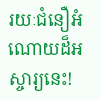រយៈជំនឿអំណោយដ៏អស្ចារ្យនេះ!